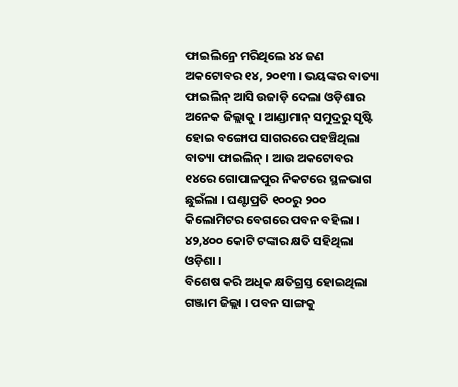ଫାଇଲିନ୍ରେ ମରିଥିଲେ ୪୪ ଜଣ
ଅକଟୋବର ୧୪, ୨୦୧୩ । ଭୟଙ୍କର ବାତ୍ୟା ଫାଇଲିନ୍ ଆସି ଉଜାଡ଼ି ଦେଲା ଓଡ଼ିଶାର ଅନେକ ଜିଲ୍ଲାକୁ । ଆଣ୍ଡାମାନ୍ ସମୁଦ୍ରରୁ ସୃଷ୍ଟି ହୋଇ ବଙ୍ଗୋପ ସାଗରରେ ପହଞ୍ଚିଥିଲା ବାତ୍ୟା ଫାଇଲିନ୍ । ଆଉ ଅକଟୋବର ୧୪ରେ ଗୋପାଳପୁର ନିକଟରେ ସ୍ଥଳଭାଗ ଛୁଇଁଲା । ଘଣ୍ଟାପ୍ରତି ୧୦୦ରୁ ୨୦୦ କିଲୋମିଟର ବେଗରେ ପବନ ବହିଲା । ୪୨,୪୦୦ କୋଟି ଟଙ୍କାର କ୍ଷତି ସହିଥିଲା ଓଡ଼ିଶା ।
ବିଶେଷ କରି ଅଧିକ କ୍ଷତିଗ୍ରସ୍ତ ହୋଇଥିଲା ଗଞ୍ଜାମ ଜିଲ୍ଲା । ପବନ ସାଙ୍ଗକୁ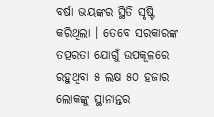ବର୍ଷା ଭୟଙ୍କର ସ୍ଥିତି ସୃଷ୍ଟି କରିଥିଲା । ତେବେ ସରକାରଙ୍କ ତତ୍ପରତା ଯୋଗୁଁ ଉପକୂଳରେ ରହୁଥିବା ୫ ଲକ୍ଷ ୫୦ ହଜାର ଲୋକଙ୍କୁ ସ୍ଥାନାନ୍ତର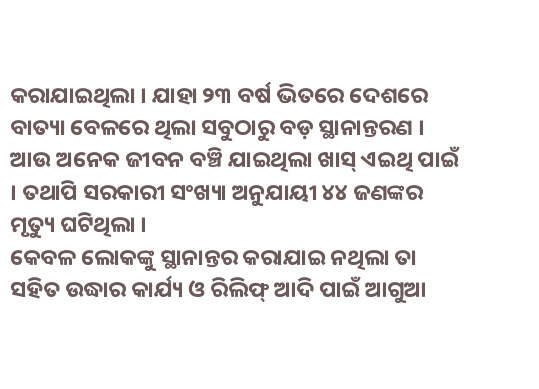କରାଯାଇଥିଲା । ଯାହା ୨୩ ବର୍ଷ ଭିତରେ ଦେଶରେ ବାତ୍ୟା ବେଳରେ ଥିଲା ସବୁଠାରୁ ବଡ଼ ସ୍ଥାନାନ୍ତରଣ । ଆଉ ଅନେକ ଜୀବନ ବଞ୍ଚି ଯାଇଥିଲା ଖାସ୍ ଏଇଥି ପାଇଁ । ତଥାପି ସରକାରୀ ସଂଖ୍ୟା ଅନୁଯାୟୀ ୪୪ ଜଣଙ୍କର ମୃତ୍ୟୁ ଘଟିଥିଲା ।
କେବଳ ଲୋକଙ୍କୁ ସ୍ଥାନାନ୍ତର କରାଯାଇ ନଥିଲା ତା ସହିତ ଉଦ୍ଧାର କାର୍ଯ୍ୟ ଓ ରିଲିଫ୍ ଆଦି ପାଇଁ ଆଗୁଆ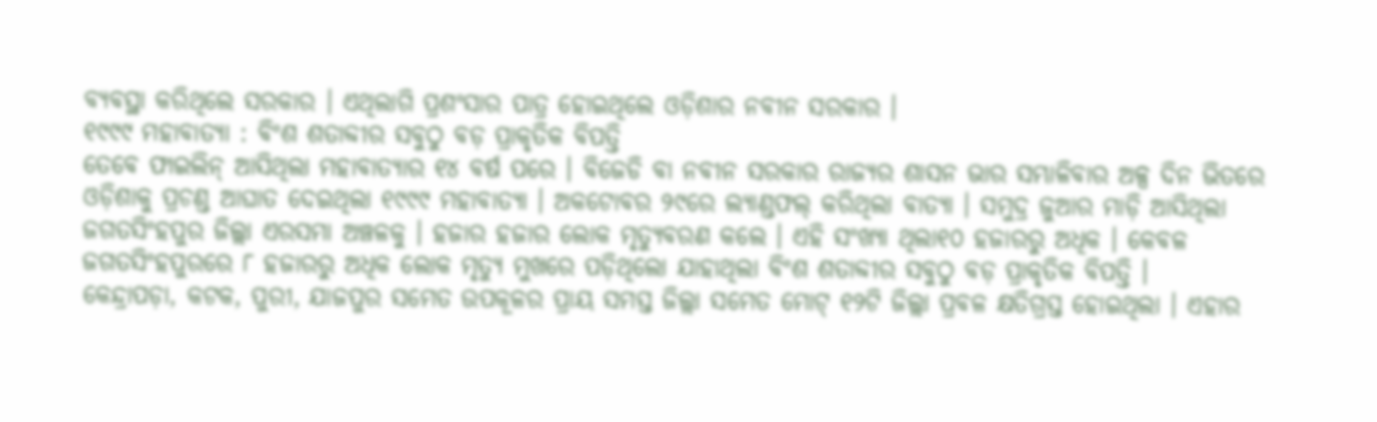ବ୍ୟବସ୍ଥା କରିଥିଲେ ସରକାର । ଏଥିଲାଗି ପ୍ରଶଂସାର ପାତ୍ର ହୋଇଥିଲେ ଓଡ଼ିଶାର ନବୀନ ସରକାର ।
୧୯୯୯ ମହାବାତ୍ୟା : ବିଂଶ ଶତାବ୍ଦୀର ସବୁଠୁ ବଡ଼ ପ୍ରାକୃତିକ ବିପତ୍ତି
ତେବେ ଫାଇଲିନ୍ ଆସିଥିଲା ମହାବାତ୍ୟାର ୧୪ ବର୍ଷ ପରେ । ବିଜେଡି ବା ନବୀନ ସରକାର ରାଜ୍ୟର ଶାସନ ଭାର ସମ୍ଭାଳିବାର ଅଳ୍ପ ଦିନ ଭିତରେ ଓଡ଼ିଶାକୁ ପ୍ରଚଣ୍ଡ ଆଘାତ ଦେଇଥିଲା ୧୯୯୯ ମହାବାତ୍ୟା । ଅକଟୋବର ୨୯ରେ ଲ୍ୟାଣ୍ଡଫଲ୍ କରିଥିଲା ବାତ୍ୟା । ସମୁଦ୍ର ଜୁଆର ମାଡ଼ି ଆସିଥିଲା ଜଗତସିଂହପୁର ଜିଲ୍ଲା ଏରସମା ଅଞ୍ଚଳକୁ । ହଜାର ହଜାର ଲୋକ ମୃତ୍ୟୁବରଣ କଲେ । ଏହି ସଂଖ୍ୟା ଥିଲା୧୦ ହଜାରରୁ ଅଧିକ । କେବଳ ଜଗତସିଂହପୁରରେ ୮ ହଜାରରୁ ଅଧିକ ଲୋକ ମୃତ୍ୟୁ ମୁଖରେ ପଡ଼ିଥିଲୋ ଯାହାଥିଲା ବିଂଶ ଶତାବ୍ଦୀର ସବୁଠୁ ବଡ଼ ପ୍ରାକୃତିକ ବିପତ୍ତି ।
କେନ୍ଦ୍ରାପଡ଼ା, କଟକ, ପୁରୀ, ଯାଜପୁର ସମେତ ଉପକୂଳର ପ୍ରାୟ ସମସ୍ତ ଜିଲ୍ଲା ସମେତ ମୋଟ୍ ୧୨ଟି ଜିଲ୍ଲା ପ୍ରବଳ କ୍ଷତିଗ୍ରସ୍ତ ହୋଇଥିଲା । ଏହାର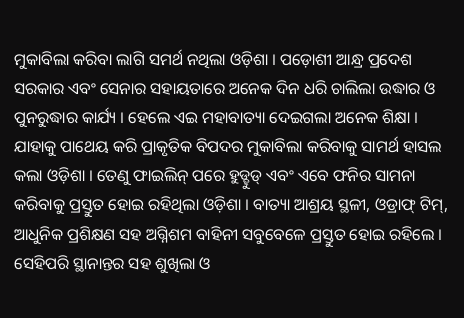ମୁକାବିଲା କରିବା ଲାଗି ସମର୍ଥ ନଥିଲା ଓଡ଼ିଶା । ପଡ଼ୋଶୀ ଆନ୍ଧ୍ର ପ୍ରଦେଶ ସରକାର ଏବଂ ସେନାର ସହାୟତାରେ ଅନେକ ଦିନ ଧରି ଚାଲିଲା ଉଦ୍ଧାର ଓ ପୁନରୁଦ୍ଧାର କାର୍ଯ୍ୟ । ହେଲେ ଏଇ ମହାବାତ୍ୟା ଦେଇଗଲା ଅନେକ ଶିକ୍ଷା । ଯାହାକୁ ପାଥେୟ କରି ପ୍ରାକୃତିକ ବିପଦର ମୁକାବିଲା କରିବାକୁ ସାମର୍ଥ ହାସଲ କଲା ଓଡ଼ିଶା । ତେଣୁ ଫାଇଲିନ୍ ପରେ ହୁଡ୍ହୁଡ୍ ଏବଂ ଏବେ ଫନିର ସାମନା କରିବାକୁ ପ୍ରସ୍ତୁତ ହୋଇ ରହିଥିଲା ଓଡ଼ିଶା । ବାତ୍ୟା ଆଶ୍ରୟ ସ୍ଥଳୀ, ଓଡ୍ରାଫ୍ ଟିମ୍, ଆଧୁନିକ ପ୍ରଶିକ୍ଷଣ ସହ ଅଗ୍ନିଶମ ବାହିନୀ ସବୁବେଳେ ପ୍ରସ୍ତୁତ ହୋଇ ରହିଲେ । ସେହିପରି ସ୍ଥାନାନ୍ତର ସହ ଶୁଖିଲା ଓ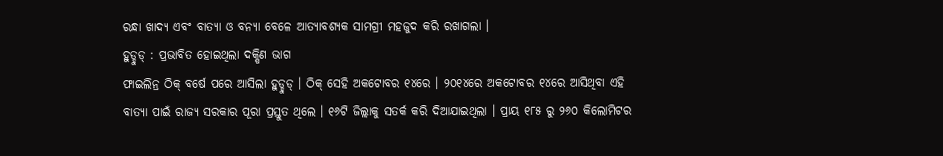ରନ୍ଧା ଖାଦ୍ୟ ଏବଂ ବାତ୍ୟା ଓ ବନ୍ୟା ବେଳେ ଆତ୍ୟାବଶ୍ୟକ ସାମଗ୍ରୀ ମହଜୁଦ କରି ରଖାଗଲା ।
ହୁଡ୍ହୁଡ୍ : ପ୍ରଭାବିତ ହୋଇଥିଲା ଦକ୍ଷିଣ ଭାଗ
ଫାଇଲିନ୍ର ଠିକ୍ ବର୍ଷେ ପରେ ଆସିଲା ହୁଡ୍ହୁଡ୍ । ଠିକ୍ ସେହି ଅକଟୋବର ୧୪ରେ । ୨୦୧୪ରେ ଅକଟୋବର ୧୪ରେ ଆସିଥିବା ଏହି ବାତ୍ୟା ପାଇଁ ରାଜ୍ୟ ସରକାର ପୂରା ପ୍ରସ୍ତୁତ ଥିଲେ । ୧୬ଟି ଜିଲ୍ଲାକୁ ସତର୍କ କରି ଦିଆଯାଇଥିଲା । ପ୍ରାୟ ୧୮୫ ରୁ ୨୬୦ କିଲୋମିଟର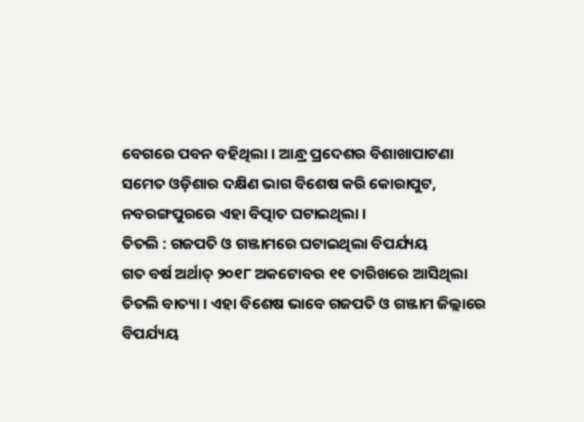ବେଗରେ ପବନ ବହିଥିଲା । ଆନ୍ଧ୍ର ପ୍ରଦେଶର ବିଶାଖାପାଟଣା ସମେତ ଓଡ଼ିଶାର ଦକ୍ଷିଣ ଭାଗ ବିଶେଷ କରି କୋରାପୁଟ, ନବରଙ୍ଗପୁରରେ ଏହା ବିତ୍ପାତ ଘଟାଇଥିଲା ।
ତିତଲି : ଗଜପତି ଓ ଗଞ୍ଜାମରେ ଘଟାଇଥିଲା ବିପର୍ଯ୍ୟୟ
ଗତ ବର୍ଷ ଅର୍ଥାତ୍ ୨୦୧୮ ଅକଟୋବର ୧୧ ତାରିଖରେ ଆସିଥିଲା ତିତଲି ବାତ୍ୟା । ଏହା ବିଶେଷ ଭାବେ ଗଜପତି ଓ ଗଞ୍ଜାମ ଜିଲ୍ଲାରେ ବିପର୍ଯ୍ୟୟ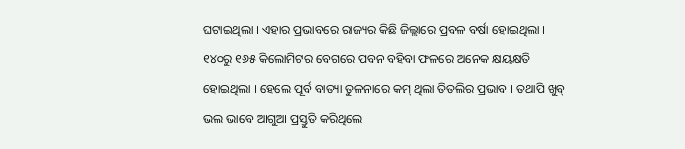ଘଟାଇଥିଲା । ଏହାର ପ୍ରଭାବରେ ରାଜ୍ୟର କିଛି ଜିଲ୍ଲାରେ ପ୍ରବଳ ବର୍ଷା ହୋଇଥିଲା । ୧୪୦ରୁ ୧୬୫ କିଲୋମିଟର ବେଗରେ ପବନ ବହିବା ଫଳରେ ଅନେକ କ୍ଷୟକ୍ଷତି ହୋଇଥିଲା । ହେଲେ ପୂର୍ବ ବାତ୍ୟା ତୁଳନାରେ କମ୍ ଥିଲା ତିତଲିର ପ୍ରଭାବ । ତଥାପି ଖୁବ୍ ଭଲ ଭାବେ ଆଗୁଆ ପ୍ରସ୍ତୁତି କରିଥିଲେ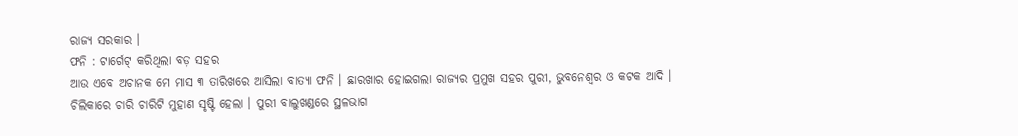ରାଜ୍ୟ ସରକାର ।
ଫନି : ଟାର୍ଗେଟ୍ କରିଥିଲା ବଡ଼ ସହର
ଆଉ ଏବେ ଅଚାନକ ମେ ମାସ ୩ ତାରିଖରେ ଆସିଲା ବାତ୍ୟା ଫନି । ଛାରଖାର ହୋଇଗଲା ରାଜ୍ୟର ପ୍ରମୁଖ ସହର ପୁରୀ, ଭୁବନେଶ୍ୱର ଓ କଟକ ଆଦି । ଚିଲିକାରେ ଚାରି ଚାରିଟି ମୁହାଣ ସୃଷ୍ଟି ହେଲା । ପୁରୀ ବାଲୁଖଣ୍ଡରେ ସ୍ଥଳଭାଗ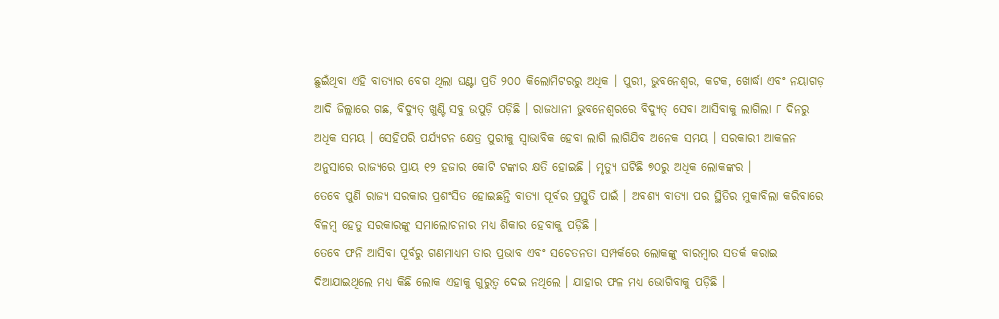ଛୁଇଁଥିବା ଏହି ବାତ୍ୟାର ବେଗ ଥିଲା ଘଣ୍ଟା ପ୍ରତି ୨୦୦ କିଲୋମିଟରରୁ ଅଧିକ । ପୁରୀ, ଭୁବନେଶ୍ୱର, କଟକ, ଖୋର୍ଦ୍ଧା ଏବଂ ନୟାଗଡ଼ ଆଦି ଜିଲ୍ଲାରେ ଗଛ, ବିଦ୍ୟୁତ୍ ଖୁଣ୍ଟି ସବୁ ଉପୁଡ଼ି ପଡ଼ିଛି । ରାଜଧାନୀ ଭୁବନେଶ୍ୱରରେ ବିଦ୍ୟୁତ୍ ସେବା ଆସିବାକୁ ଲାଗିଲା ୮ ଦିନରୁ ଅଧିକ ସମୟ । ସେହିପରି ପର୍ଯ୍ୟଟନ କ୍ଷେତ୍ର ପୁରୀକୁ ସ୍ୱାଭାବିକ ହେବା ଲାଗି ଲାଗିଯିବ ଅନେକ ସମୟ । ସରକାରୀ ଆକଳନ ଅନୁସାରେ ରାଜ୍ୟରେ ପ୍ରାୟ ୧୨ ହଜାର କୋଟି ଟଙ୍କାର କ୍ଷତି ହୋଇଛି । ମୃତ୍ୟୁ ଘଟିଛି ୭୦ରୁ ଅଧିକ ଲୋକଙ୍କର ।
ତେବେ ପୁଣି ରାଜ୍ୟ ସରକାର ପ୍ରଶଂସିତ ହୋଇଛନ୍ତି ବାତ୍ୟା ପୂର୍ବର ପ୍ରସ୍ତୁତି ପାଇଁ । ଅବଶ୍ୟ ବାତ୍ୟା ପର ସ୍ଥିତିର ମୁକାବିଲା କରିବାରେ ବିଳମ୍ବ ହେତୁ ସରକାରଙ୍କୁ ସମାଲୋଚନାର ମଧ୍ୟ ଶିକାର ହେବାକୁ ପଡ଼ିଛି ।
ତେବେ ଫନି ଆସିବା ପୂର୍ବରୁ ଗଣମାଧ୍ୟମ ତାର ପ୍ରଭାବ ଏବଂ ସଚେତନତା ସମ୍ପର୍କରେ ଲୋକଙ୍କୁ ବାରମ୍ବାର ସତର୍କ କରାଇ ଦିଆଯାଇଥିଲେ ମଧ୍ୟ କିଛି ଲୋକ ଏହାକୁ ଗୁରୁତ୍ୱ ଦେଇ ନଥିଲେ । ଯାହାର ଫଳ ମଧ୍ୟ ଭୋଗିବାକୁ ପଡ଼ିଛି ।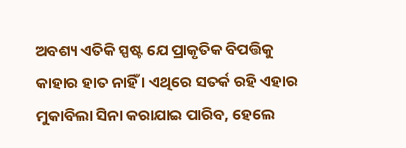ଅବଶ୍ୟ ଏତିକି ସ୍ପଷ୍ଟ ଯେ ପ୍ରାକୃତିକ ବିପତ୍ତିକୁ କାହାର ହାତ ନାହିଁ । ଏଥିରେ ସତର୍କ ରହି ଏହାର ମୁକାବିଲା ସିନା କରାଯାଇ ପାରିବ, ହେଲେ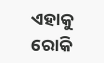ଏହାକୁ ରୋକି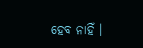ହେବ ନାହିଁ ।